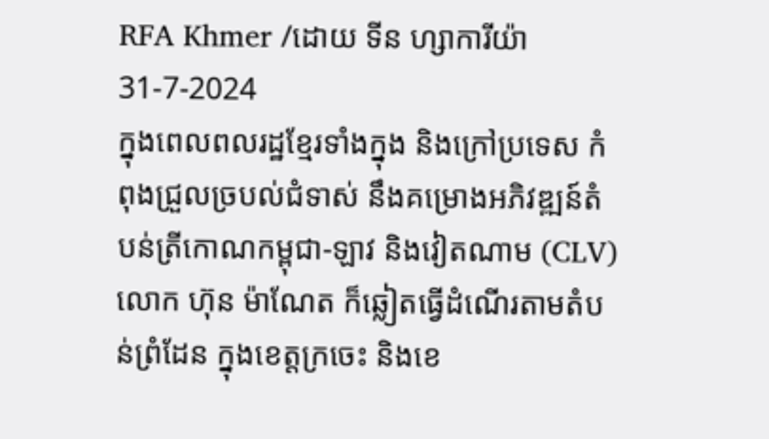RFA Khmer /ដោយ ទីន ហ្សាការីយ៉ា
31-7-2024
ក្នុងពេលពលរដ្ឋខ្មែរទាំងក្នុង និងក្រៅប្រទេស កំពុងជ្រួលច្របល់ជំទាស់ នឹងគម្រោងអភិវឌ្ឍន៍តំបន់ត្រីកោណកម្ពុជា-ឡាវ និងវៀតណាម (CLV) លោក ហ៊ុន ម៉ាណែត ក៏ឆ្លៀតធ្វើដំណើរតាមតំបន់ព្រំដែន ក្នុងខេត្តក្រចេះ និងខេ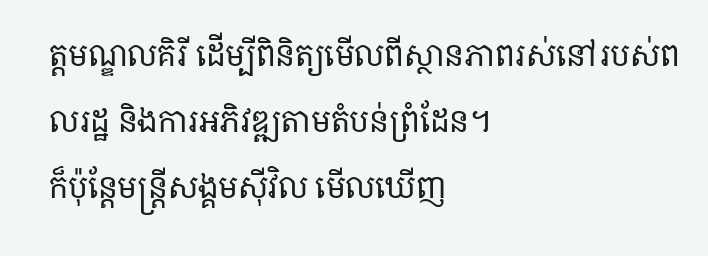ត្តមណ្ឌលគិរី ដើម្បីពិនិត្យមើលពីស្ថានភាពរស់នៅរបស់ពលរដ្ឋ និងការអភិវឌ្ឍតាមតំបន់ព្រំដែន។
ក៏ប៉ុន្តែមន្ត្រីសង្គមស៊ីវិល មើលឃើញ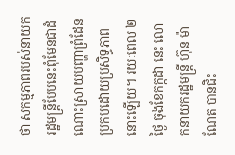ថា សកម្មភាពរបស់នាយករដ្ឋមន្ត្រីបែបនេះពុំមែនជាដំណោះស្រាយបញ្ហាព្រំដែន ប្រកបដោយប្រសិទ្ធភាពនោះឡើយ។ រយៈពេល ២ថ្ងៃ ចុងខែកក្កដា នេះ លោកនាយករដ្ឋមន្ត្រី ហ៊ុន ម៉ាណែត បានជិះ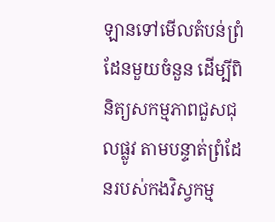ឡានទៅមើលតំបន់ព្រំដែនមួយចំនួន ដើម្បីពិនិត្យសកម្មភាពជួសជុលផ្លូវ តាមបន្ទាត់ព្រំដែនរបស់កងវិស្វកម្ម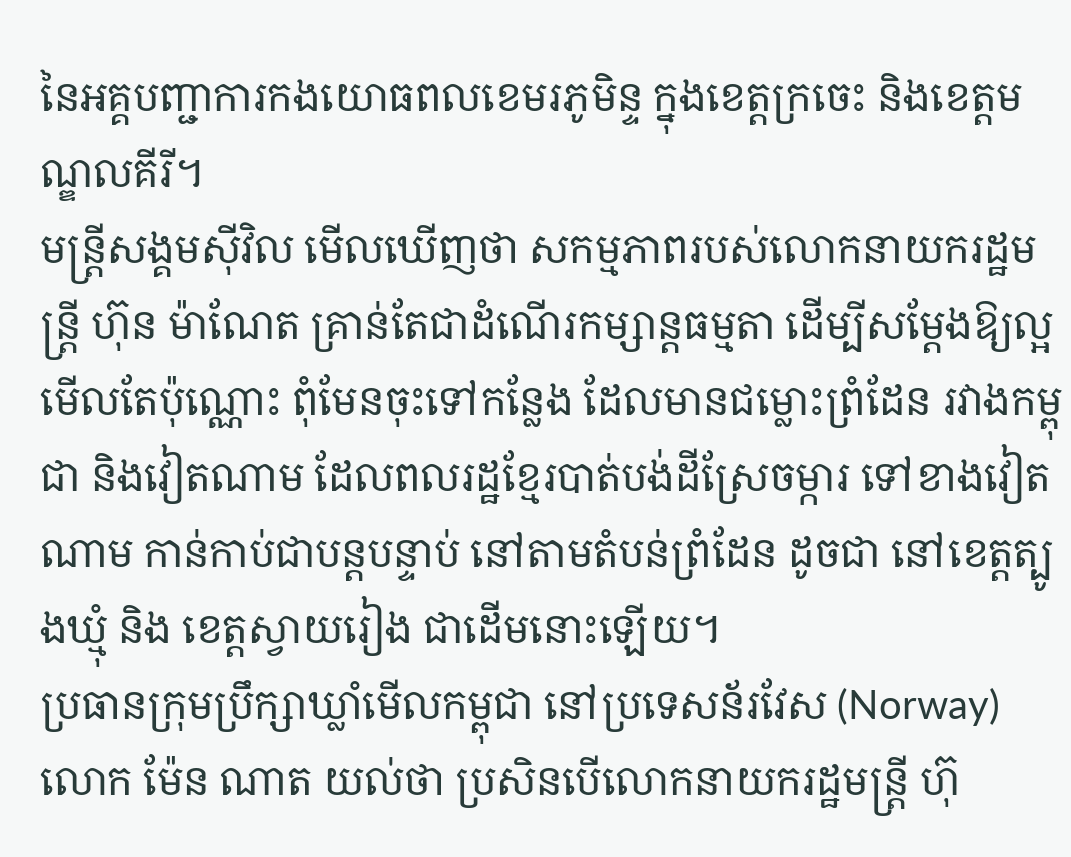នៃអគ្គបញ្ជាការកងយោធពលខេមរភូមិន្ទ ក្នុងខេត្តក្រចេះ និងខេត្តមណ្ឌលគីរី។
មន្ត្រីសង្គមស៊ីវិល មើលឃើញថា សកម្មភាពរបស់លោកនាយករដ្ឋមន្ត្រី ហ៊ុន ម៉ាណែត គ្រាន់តែជាដំណើរកម្សាន្តធម្មតា ដើម្បីសម្ដែងឱ្យល្អមើលតែប៉ុណ្ណោះ ពុំមែនចុះទៅកន្លែង ដែលមានជម្លោះព្រំដែន រវាងកម្ពុជា និងវៀតណាម ដែលពលរដ្ឋខ្មែរបាត់បង់ដីស្រែចម្ការ ទៅខាងវៀតណាម កាន់កាប់ជាបន្តបន្ទាប់ នៅតាមតំបន់ព្រំដែន ដូចជា នៅខេត្តត្បូងឃ្មុំ និង ខេត្តស្វាយរៀង ជាដើមនោះឡើយ។
ប្រធានក្រុមប្រឹក្សាឃ្លាំមើលកម្ពុជា នៅប្រទេសន័រវែស (Norway) លោក ម៉ែន ណាត យល់ថា ប្រសិនបើលោកនាយករដ្ឋមន្ត្រី ហ៊ុ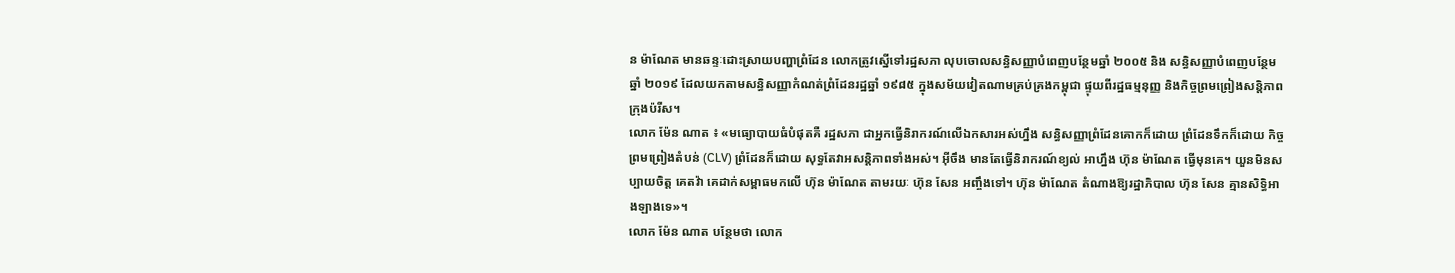ន ម៉ាណែត មានឆន្ទៈដោះស្រាយបញ្ហាព្រំដែន លោកត្រូវស្នើទៅរដ្ឋសភា លុបចោលសន្ធិសញ្ញាបំពេញបន្ថែមឆ្នាំ ២០០៥ និង សន្ធិសញ្ញាបំពេញបន្ថែម ឆ្នាំ ២០១៩ ដែលយកតាមសន្ធិសញ្ញាកំណត់ព្រំដែនរដ្ឋឆ្នាំ ១៩៨៥ ក្នុងសម័យវៀតណាមគ្រប់គ្រងកម្ពុជា ផ្ទុយពីរដ្ឋធម្មនុញ្ញ និងកិច្ចព្រមព្រៀងសន្តិភាពក្រុងប៉រីស។
លោក ម៉ែន ណាត ៖ «មធ្យោបាយធំបំផុតគឺ រដ្ឋសភា ជាអ្នកធ្វើនិរាករណ៍លើឯកសារអស់ហ្នឹង សន្ធិសញ្ញាព្រំដែនគោកក៏ដោយ ព្រំដែនទឹកក៏ដោយ កិច្ចព្រមព្រៀងតំបន់ (CLV) ព្រំដែនក៏ដោយ សុទ្ធតែវាអសន្តិភាពទាំងអស់។ អ៊ីចឹង មានតែធ្វើនិរាករណ៍ខ្យល់ អាហ្នឹង ហ៊ុន ម៉ាណែត ធ្វើមុនគេ។ យួនមិនសប្បាយចិត្ត គេតវ៉ា គេដាក់សម្ពាធមកលើ ហ៊ុន ម៉ាណែត តាមរយៈ ហ៊ុន សែន អញ្ចឹងទៅ។ ហ៊ុន ម៉ាណែត តំណាងឱ្យរដ្ឋាភិបាល ហ៊ុន សែន គ្មានសិទ្ធិអាងឡាងទេ»។
លោក ម៉ែន ណាត បន្ថែមថា លោក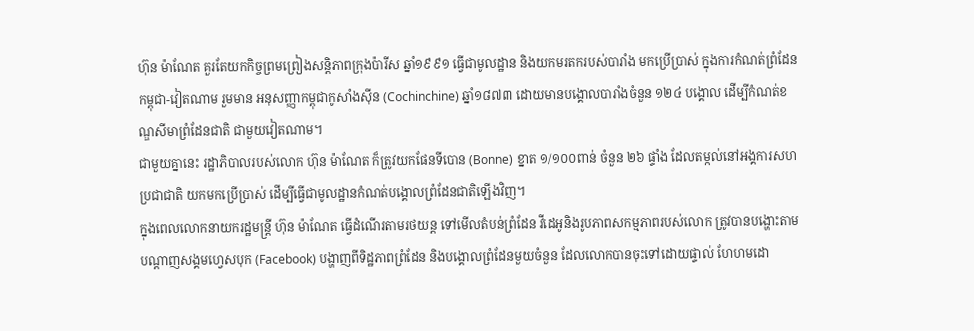ហ៊ុន ម៉ាណែត គួរតែយកកិច្ចព្រមព្រៀងសន្តិភាពក្រុងប៉ារីស ឆ្នាំ១៩៩១ ធ្វើជាមូលដ្ឋាន និងយកមរតករបស់បារាំង មកប្រើប្រាស់ ក្នុងការកំណត់ព្រំដែន កម្ពុជា-វៀតណាម រួមមាន អនុសញ្ញាកម្ពុជាកូសាំងស៊ីន (Cochinchine) ឆ្នាំ១៨៧៣ ដោយមានបង្គោលបារាំងចំនួន ១២៤ បង្គោល ដើម្បីកំណត់ខណ្ឌសីមាព្រំដែនជាតិ ជាមួយវៀតណាម។
ជាមួយគ្នានេះ រដ្ឋាភិបាលរបស់លោក ហ៊ុន ម៉ាណែត ក៏ត្រូវយកផែនទីបោន (Bonne) ខ្នាត ១/១០០ពាន់ ចំនួន ២៦ ផ្ទាំង ដែលតម្កល់នៅអង្គការសហប្រជាជាតិ យកមកប្រើប្រាស់ ដើម្បីធ្វើជាមូលដ្ឋានកំណត់បង្គោលព្រំដែនជាតិឡើងវិញ។
ក្នុងពេលលោកនាយករដ្ឋមន្ត្រី ហ៊ុន ម៉ាណែត ធ្វើដំណើរតាមរថយន្ត ទៅមើលតំបន់ព្រំដែន វីដេអូនិងរូបភាពសកម្មភាពរបស់លោក ត្រូវបានបង្ហោះតាមបណ្ដាញសង្គមហ្វេសបុក (Facebook) បង្ហាញពីទិដ្ឋភាពព្រំដែន និងបង្គោលព្រំដែនមួយចំនួន ដែលលោកបានចុះទៅដោយផ្ទាល់ ហែហមដោ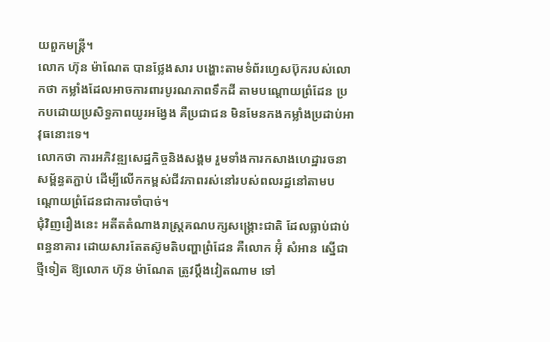យពួកមន្ត្រី។
លោក ហ៊ុន ម៉ាណែត បានថ្លែងសារ បង្ហោះតាមទំព័រហ្វេសប៊ុករបស់លោកថា កម្លាំងដែលអាចការពារបូរណភាពទឹកដី តាមបណ្ដោយព្រំដែន ប្រកបដោយប្រសិទ្ធភាពយូរអង្វែង គឺប្រជាជន មិនមែនកងកម្លាំងប្រដាប់អាវុធនោះទេ។
លោកថា ការអភិវឌ្ឍសេដ្ឋកិច្ចនិងសង្គម រួមទាំងការកសាងហេដ្ឋារចនាសម្ព័ន្ធតភ្ជាប់ ដើម្បីលើកកម្ពស់ជីវភាពរស់នៅរបស់ពលរដ្ឋនៅតាមបណ្ដោយព្រំដែនជាការចាំបាច់។
ជុំវិញរឿងនេះ អតីតតំណាងរាស្ត្រគណបក្សសង្គ្រោះជាតិ ដែលធ្លាប់ជាប់ពន្ធនាគារ ដោយសារតែតស៊ូមតិបញ្ហាព្រំដែន គឺលោក អ៊ុំ សំអាន ស្នើជាថ្មីទៀត ឱ្យលោក ហ៊ុន ម៉ាណែត ត្រូវប្ដឹងវៀតណាម ទៅ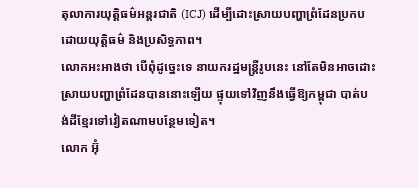តុលាការយុត្តិធម៌អន្តរជាតិ (ICJ) ដើម្បីដោះស្រាយបញ្ហាព្រំដែនប្រកបដោយយុត្តិធម៌ និងប្រសិទ្ធភាព។
លោកអះអាងថា បើពុំដូច្នេះទេ នាយករដ្ឋមន្ត្រីរូបនេះ នៅតែមិនអាចដោះស្រាយបញ្ហាព្រំដែនបាននោះឡើយ ផ្ទុយទៅវិញនឹងធ្វើឱ្យកម្ពុជា បាត់បង់ដីខ្មែរទៅវៀតណាមបន្ថែមទៀត។
លោក អ៊ុំ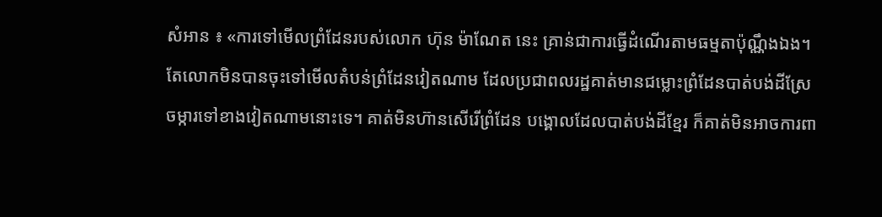សំអាន ៖ «ការទៅមើលព្រំដែនរបស់លោក ហ៊ុន ម៉ាណែត នេះ គ្រាន់ជាការធ្វើដំណើរតាមធម្មតាប៉ុណ្ណឹងឯង។ តែលោកមិនបានចុះទៅមើលតំបន់ព្រំដែនវៀតណាម ដែលប្រជាពលរដ្ឋគាត់មានជម្លោះព្រំដែនបាត់បង់ដីស្រែចម្ការទៅខាងវៀតណាមនោះទេ។ គាត់មិនហ៊ានសើរើព្រំដែន បង្គោលដែលបាត់បង់ដីខ្មែរ ក៏គាត់មិនអាចការពា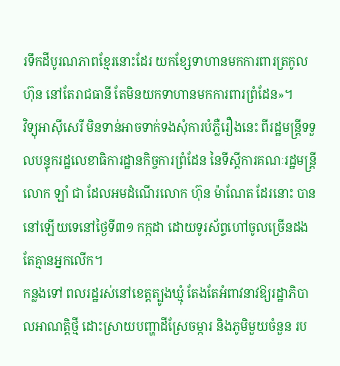រទឹកដីបូរណភាពខ្មែរនោះដែរ យកខ្សែទាហានមកការពារត្រកូល ហ៊ុន នៅតែរាជធានី តែមិនយកទាហានមកការពារព្រំដែន»។
វិទ្យុអាស៊ីសេរី មិនទាន់អាចទាក់ទងសុំការបំភ្លឺរឿងនេះ ពីរដ្ឋមន្ត្រីទទួលបន្ទុករដ្ឋលេខាធិការដ្ឋានកិច្ចការព្រំដែន នៃទីស្ដីការគណៈរដ្ឋមន្ត្រី លោក ឡាំ ជា ដែលអមដំណើរលោក ហ៊ុន ម៉ាណែត ដែរនោះ បាននៅឡើយទេនៅថ្ងៃទី៣១ កក្កដា ដោយទូរស័ព្ទហៅចូលច្រើនដង តែគ្មានអ្នកលើក។
កន្លងទៅ ពលរដ្ឋរស់នៅខេត្តត្បូងឃ្មុំ តែងតែអំពាវនាវឱ្យរដ្ឋាភិបាលអាណត្តិថ្មី ដោះស្រាយបញ្ហាដីស្រែចម្ការ និងភូមិមួយចំនួន រប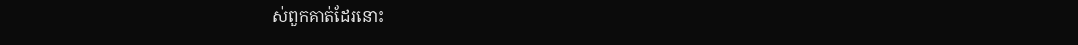ស់ពួកគាត់ដែរនោះ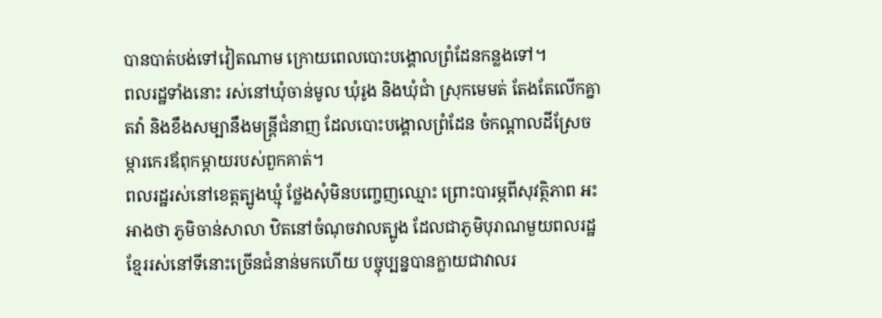បានបាត់បង់ទៅវៀតណាម ក្រោយពេលបោះបង្គោលព្រំដែនកន្លងទៅ។
ពលរដ្ឋទាំងនោះ រស់នៅឃុំចាន់មូល ឃុំរូង និងឃុំជាំ ស្រុកមេមត់ តែងតែលើកគ្នាតវ៉ា និងខឹងសម្បានឹងមន្ត្រីជំនាញ ដែលបោះបង្គោលព្រំដែន ចំកណ្ដាលដីស្រែចម្ការកេរឪពុកម្ដាយរបស់ពួកគាត់។
ពលរដ្ឋរស់នៅខេត្តត្បូងឃ្មុំ ថ្លែងសុំមិនបញ្ចេញឈ្មោះ ព្រោះបារម្ភពីសុវត្ថិភាព អះអាងថា ភូមិចាន់សាលា ឋិតនៅចំណុចវាលត្បូង ដែលជាភូមិបុរាណមួយពលរដ្ឋខ្មែររស់នៅទីនោះច្រើនជំនាន់មកហើយ បច្ចុប្បន្នបានក្លាយជាវាលរ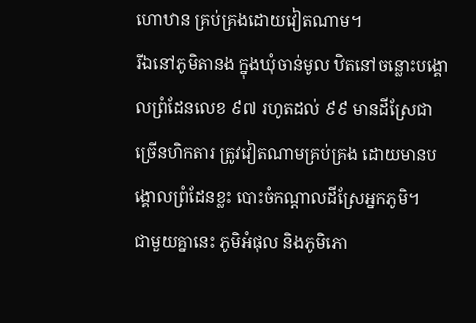ហោឋាន គ្រប់គ្រងដោយវៀតណាម។
រីឯនៅភូមិតានង ក្នុងឃុំចាន់មូល ឋិតនៅចន្លោះបង្គោលព្រំដែនលេខ ៩៧ រហូតដល់ ៩៩ មានដីស្រែជាច្រើនហិកតារ ត្រូវវៀតណាមគ្រប់គ្រង ដោយមានបង្គោលព្រំដែនខ្លះ បោះចំកណ្ដាលដីស្រែអ្នកភូមិ។
ជាមួយគ្នានេះ ភូមិអំផុល និងភូមិភោ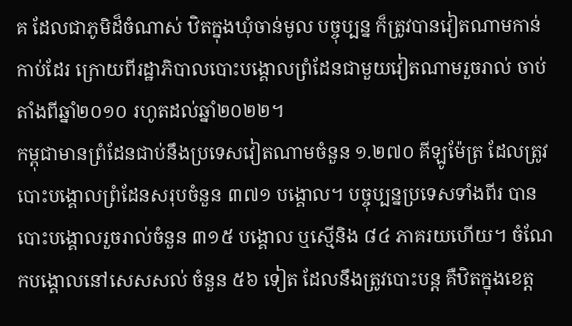គ ដែលជាភូមិដ៏ចំណាស់ ឋិតក្នុងឃុំចាន់មូល បច្ចុប្បន្ន ក៏ត្រូវបានវៀតណាមកាន់កាប់ដែរ ក្រោយពីរដ្ឋាភិបាលបោះបង្គោលព្រំដែនជាមួយវៀតណាមរួចរាល់ ចាប់តាំងពីឆ្នាំ២០១០ រហូតដល់ឆ្នាំ២០២២។
កម្ពុជាមានព្រំដែនជាប់នឹងប្រទេសវៀតណាមចំនួន ១.២៧០ គីឡូម៉ែត្រ ដែលត្រូវបោះបង្គោលព្រំដែនសរុបចំនួន ៣៧១ បង្គោល។ បច្ចុប្បន្នប្រទេសទាំងពីរ បានបោះបង្គោលរួចរាល់ចំនួន ៣១៥ បង្គោល ឬស្មើនិង ៨៤ ភាគរយហើយ។ ចំណែកបង្គោលនៅសេសសល់ ចំនួន ៥៦ ទៀត ដែលនឹងត្រូវបោះបន្ត គឺឋិតក្នុងខេត្ត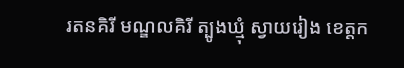រតនគិរី មណ្ឌលគិរី ត្បូងឃ្មុំ ស្វាយរៀង ខេត្តក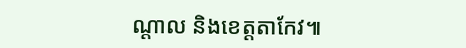ណ្ដាល និងខេត្តតាកែវ៕